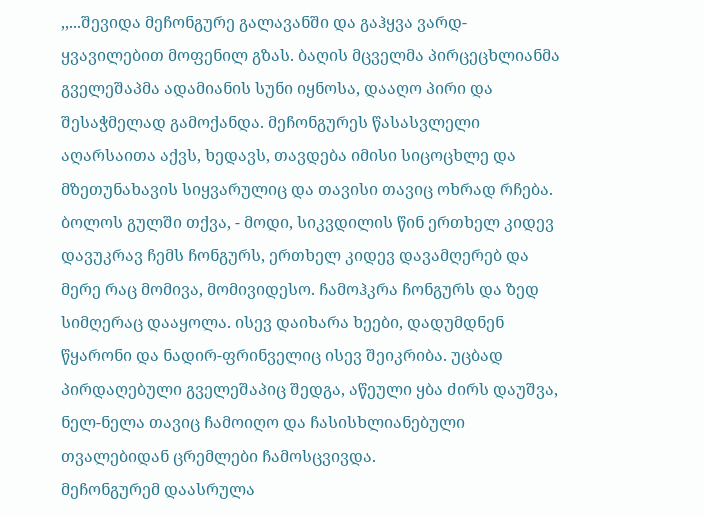,,...შევიდა მეჩონგურე გალავანში და გაჰყვა ვარდ-ყვავილებით მოფენილ გზას. ბაღის მცველმა პირცეცხლიანმა გველეშაპმა ადამიანის სუნი იყნოსა, დააღო პირი და შესაჭმელად გამოქანდა. მეჩონგურეს წასასვლელი აღარსაითა აქვს, ხედავს, თავდება იმისი სიცოცხლე და მზეთუნახავის სიყვარულიც და თავისი თავიც ოხრად რჩება. ბოლოს გულში თქვა, - მოდი, სიკვდილის წინ ერთხელ კიდევ დავუკრავ ჩემს ჩონგურს, ერთხელ კიდევ დავამღერებ და მერე რაც მომივა, მომივიდესო. ჩამოჰკრა ჩონგურს და ზედ სიმღერაც დააყოლა. ისევ დაიხარა ხეები, დადუმდნენ წყარონი და ნადირ-ფრინველიც ისევ შეიკრიბა. უცბად პირდაღებული გველეშაპიც შედგა, აწეული ყბა ძირს დაუშვა, ნელ-ნელა თავიც ჩამოიღო და ჩასისხლიანებული თვალებიდან ცრემლები ჩამოსცვივდა.
მეჩონგურემ დაასრულა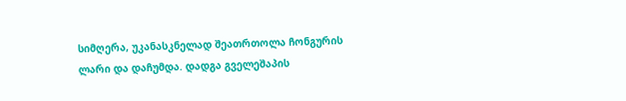სიმღერა, უკანასკნელად შეათრთოლა ჩონგურის ლარი და დაჩუმდა. დადგა გველეშაპის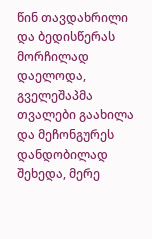წინ თავდახრილი და ბედისწერას მორჩილად დაელოდა, გველეშაპმა თვალები გაახილა და მეჩონგურეს დანდობილად შეხედა, მერე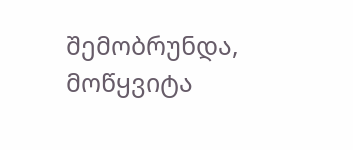შემობრუნდა, მოწყვიტა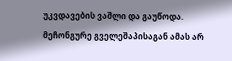უკვდავების ვაშლი და გაუწოდა. მეჩონგურე გველეშაპისაგან ამას არ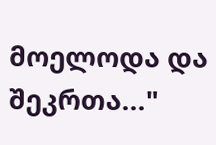მოელოდა და შეკრთა..."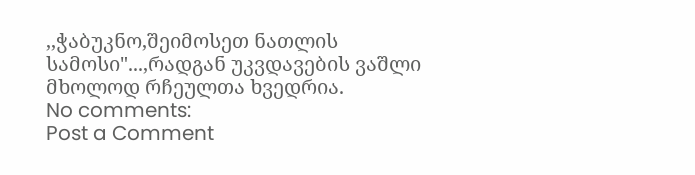,,ჭაბუკნო,შეიმოსეთ ნათლის სამოსი"...,რადგან უკვდავების ვაშლი მხოლოდ რჩეულთა ხვედრია.
No comments:
Post a Comment